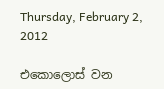Thursday, February 2, 2012

එකොලොස් වන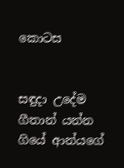කොටස


සඳුදා උදේම ගීතාන් යන්න ගියේ ආන්යගේ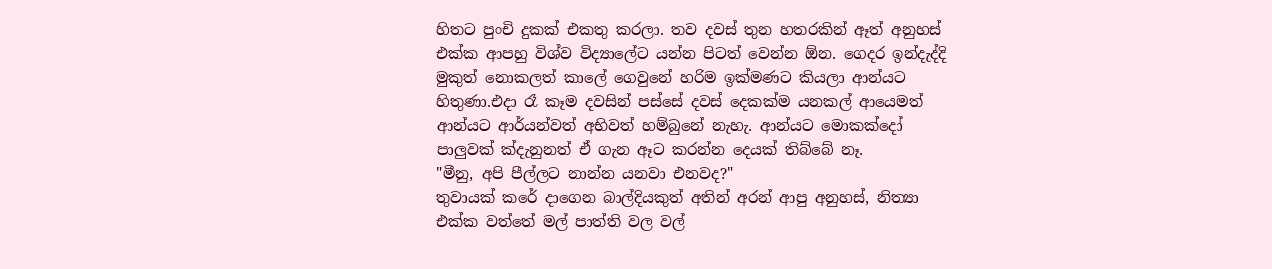හිතට පුංචි දුකක් එකතු කරලා. තව දවස් තුන හතරකින් ඈත් අනුහස් එක්ක ආපහු විශ්ව විද්‍යාලේට යන්න පිටත් වෙන්න ඕන. ගෙදර ඉන්දැද්දි මුකුත් නොකලත් කාලේ ගෙවුනේ හරිම ඉක්මණට කියලා ආන්යට හිතුණා.එදා රෑ කෑම දවසින් පස්සේ දවස් දෙකක්ම යනකල් ආයෙමත් ආන්යට ආර්යන්වත් අභිවත් හම්බුනේ නැහැ. ආන්යට මොකක්දෝ පාලුවක් ක්දැනුනත් ඒ ගැන ඈට කරන්න දෙයක් තිබ්බේ නෑ.
"මීනු, අපි පීල්ලට නාන්න යනවා එනවද?"
තුවායක් කරේ දාගෙන බාල්දියකුත් අතින් අරන් ආපු අනුහස්, නිත්‍යා එක්ක වත්තේ මල් පාත්ති වල වල්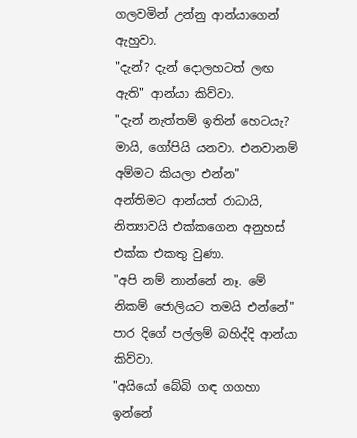ගලවමින් උන්නු ආන්යාගෙන් ඇහුවා.
"දැන්? දැන් දොලහටත් ලඟ ඇති" ආන්යා කිව්වා.
"දැන් නැත්තම් ඉතින් හෙටයැ? මායි, ගෝපියි යනවා. එනවානම් අම්මට කියලා එන්න"
අන්තිමට ආන්යත් රාධායි, නිත්‍යාවයි එක්කගෙන අනුහස් එක්ක එකතු වුණා.
"අපි නම් නාන්නේ නෑ. මේ නිකම් ජොලියට තමයි එන්නේ"
පාර දිගේ පල්ලම් බහිද්දි ආන්යා කිව්වා.
"අයියෝ බේබි ගඳ ගගහා ඉන්නේ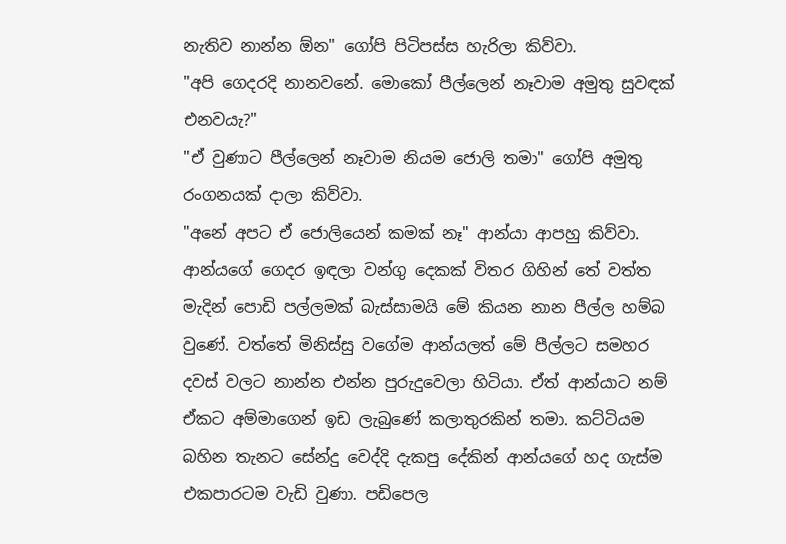නැතිව නාන්න ඕන" ගෝපි පිටිපස්ස හැරිලා කිව්වා.
"අපි ගෙදරදි නානවනේ. මොකෝ පීල්ලෙන් නෑවාම අමුතු සුවඳක් එනවයැ?"
"ඒ වුණාට පීල්ලෙන් නෑවාම නියම ජොලි තමා" ගෝපි අමුතු රංගනයක් දාලා කිව්වා.
"අනේ අපට ඒ ජොලියෙන් කමක් නෑ" ආන්යා ආපහු කිව්වා.
ආන්යගේ ගෙදර ඉඳලා වන්ගු දෙකක් විතර ගිහින් තේ වත්ත මැදින් පොඩි පල්ලමක් බැස්සාමයි මේ කියන නාන පීල්ල හම්බ වුණේ. වත්තේ මිනිස්සු වගේම ආන්යලත් මේ පීල්ලට සමහර දවස් වලට නාන්න එන්න පුරුදුවෙලා හිටියා. ඒත් ආන්යාට නම් ඒකට අම්මාගෙන් ඉඩ ලැබුණේ කලාතුරකින් තමා. කට්ටියම බහින තැනට සේන්දු වෙද්දි දැකපු දේකින් ආන්යගේ හද ගැස්ම එකපාරටම වැඩි වුණා. පඩිපෙල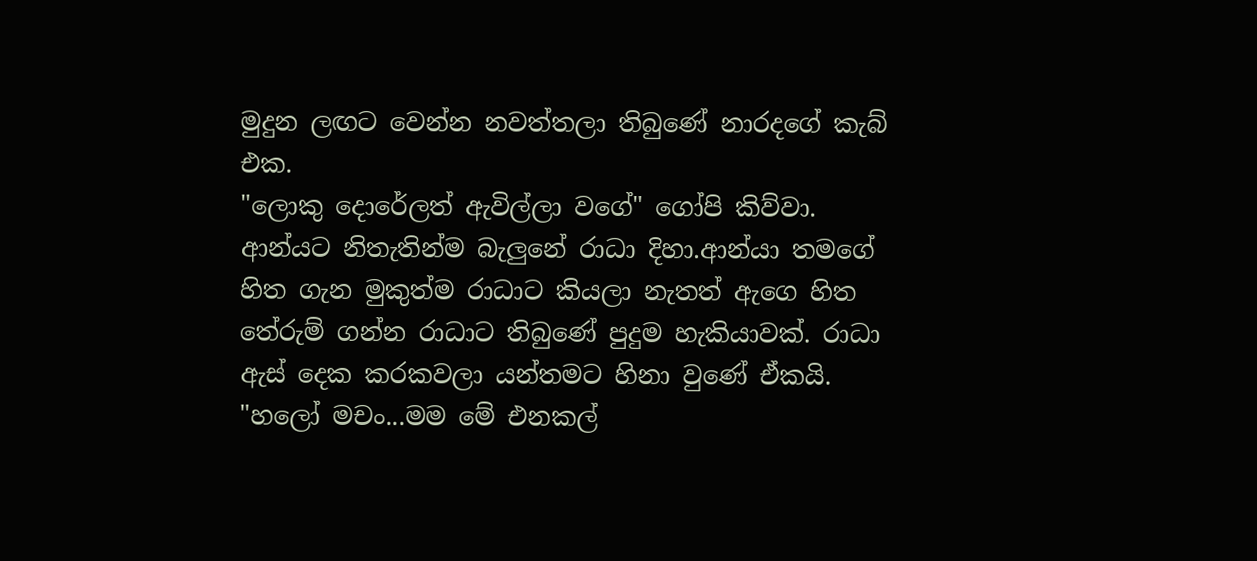මුදුන ලඟට වෙන්න නවත්තලා තිබුණේ නාරදගේ කැබ් එක.
"ලොකු දොරේලත් ඇවිල්ලා වගේ" ගෝපි කිව්වා.
ආන්යට නිතැතින්ම බැලුනේ රාධා දිහා.ආන්යා තමගේ හිත ගැන මුකුත්ම රාධාට කියලා නැතත් ඇගෙ හිත තේරුම් ගන්න රාධාට තිබුණේ පුදුම හැකියාවක්. රාධා ඇස් දෙක කරකවලා යන්තමට හිනා වුණේ ඒකයි.
"හලෝ මචං...මම මේ එනකල්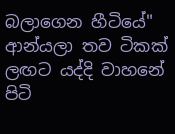බලාගෙන හීටියේ"
ආන්යලා තව ටිකක් ලඟට යද්දි වාහනේ පිටි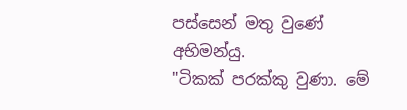පස්සෙන් මතු වුණේ අභිමන්යු.
"ටිකක් පරක්කු වුණා. මේ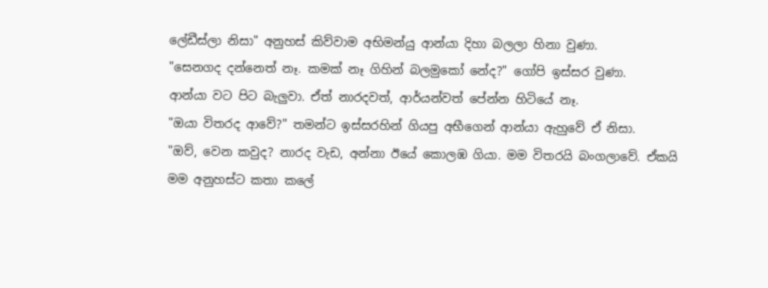ලේඩීස්ලා නිසා" අනුහස් කිව්වාම අභිමන්යු ආන්යා දිහා බලලා හිනා වුණා.
"සෙනගද දන්නෙත් නෑ. කමක් නෑ ගිහින් බලමුකෝ නේද?" ගෝපි ඉස්සර වුණා.
ආන්යා වට පිට බැලුවා. ඒත් නාරදවත්, ආර්යන්වත් පේන්න හිටියේ නෑ.
"ඔයා විතරද ආවේ?" තමන්ට ඉස්සරහින් ගියපු අභීගෙන් ආන්යා ඇහුවේ ඒ නිසා.
"ඔව්, වෙන කවුද? නාරද වැඩ, අන්නා ඊයේ කොලඹ ගියා. මම විතරයි බංගලාවේ. ඒකයි මම අනුහස්ට කතා කලේ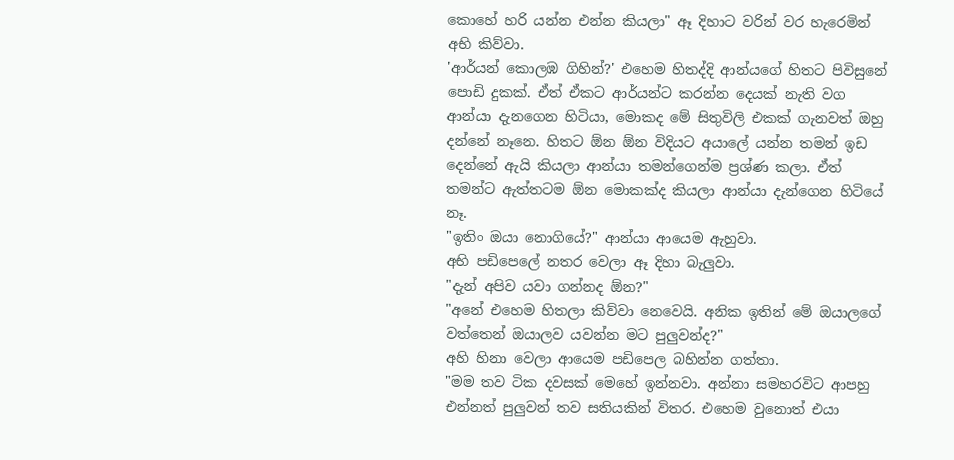කොහේ හරි යන්න එන්න කියලා" ඈ දිහාට වරින් වර හැරෙමින් අභි කිව්වා.
'ආර්යන් කොලඹ ගිහින්?' එහෙම හිතද්දි ආන්යගේ හිතට පිවිසුනේ පොඩි දුකක්. ඒත් ඒකට ආර්යන්ට කරන්න දෙයක් නැති වග ආන්යා දැනගෙන හිටියා, මොකද මේ සිතුවිලි එකක් ගැනවත් ඔහු දන්නේ නෑනෙ. හිතට ඕන ඕන විදියට අයාලේ යන්න තමන් ඉඩ දෙන්නේ ඇයි කියලා ආන්යා තමන්ගෙන්ම ප්‍රශ්ණ කලා. ඒත් තමන්ට ඇත්තටම ඕන මොකක්ද කියලා ආන්යා දැන්ගෙන හිටියේ නෑ.
"ඉතිං ඔයා නොගියේ?" ආන්යා ආයෙම ඇහුවා.
අභි පඩිපෙලේ නතර වෙලා ඈ දිහා බැලුවා.
"දැන් අපිව යවා ගන්නද ඕන?"
"අනේ එහෙම හිතලා කිව්වා නෙවෙයි. අනික ඉතින් මේ ඔයාලගේ වත්තෙන් ඔයාලව යවන්න මට පුලුවන්ද?"
අහි හිනා වෙලා ආයෙම පඩිපෙල බහින්න ගත්තා.
"මම තව ටික දවසක් මෙහේ ඉන්නවා. අන්නා සමහරවිට ආපහු එන්නත් පුලුවන් තව සතියකින් විතර. එහෙම වුනොත් එයා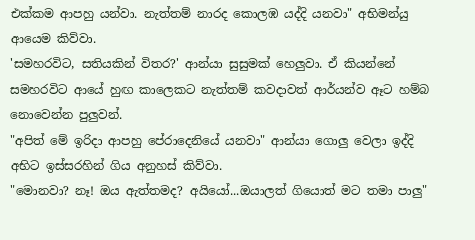එක්කම ආපහු යන්වා. නැත්තම් නාරද කොලඹ යද්දි යනවා" අභිමන්යු ආයෙම කිව්වා.
'සමහරවිට, සතියකින් විතර?' ආන්යා සුසුමක් හෙලුවා. ඒ කියන්නේ සමහරවිට ආයේ හුඟ කාලෙකට නැත්තම් කවදාවත් ආර්යන්ව ඈට හම්බ නොවෙන්න පුලුවන්.
"අපිත් මේ ඉරිදා ආපහු පේරාදෙනියේ යනවා" ආන්යා ගොලු වෙලා ඉද්දි අභිට ඉස්සරහින් ගිය අනුහස් කිව්වා.
"මොනවා? නෑ! ඔය ඇත්තමද? අයියෝ...ඔයාලත් ගියොත් මට තමා පාලු"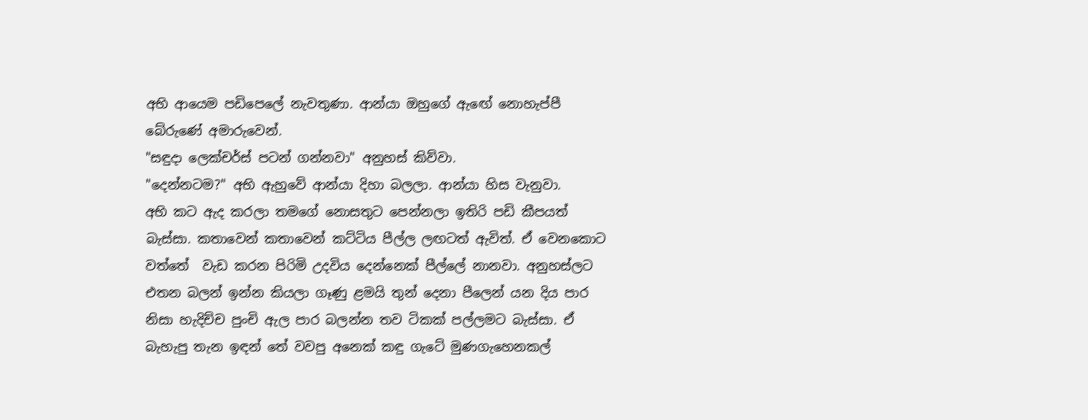අභි ආයෙම පඩිපෙලේ නැවතුණා. ආන්යා ඔහුගේ ඇඟේ නොහැප්පී බේරුණේ අමාරුවෙන්.
"සඳුදා ලෙක්චර්ස් පටන් ගන්නවා" අනුහස් කිව්වා.
"දෙන්නටම?" අභි ඇහුවේ ආන්යා දිහා බලලා. ආන්යා හිස වැනුවා.
අභි කට ඇද කරලා තමගේ නොසතුට පෙන්නලා ඉතිරි පඩි කීපයත් බැස්සා. කතාවෙන් කතාවෙන් කට්ටිය පීල්ල ලඟටත් ඇවිත්. ඒ වෙනකොට වත්තේ  වැඩ කරන පිරිමි උදවිය දෙන්නෙක් පීල්ලේ නානවා. අනුහස්ලට එතන බලන් ඉන්න කියලා ගෑණු ළමයි තුන් දෙනා පීලෙන් යන දිය පාර නිසා හැදිච්ච පුංචි ඇල පාර බලන්න තව ටිකක් පල්ලමට බැස්සා. ඒ බැහැපු තැන ඉඳන් තේ වවපු අනෙක් කඳු ගැටේ මුණගැහෙනකල්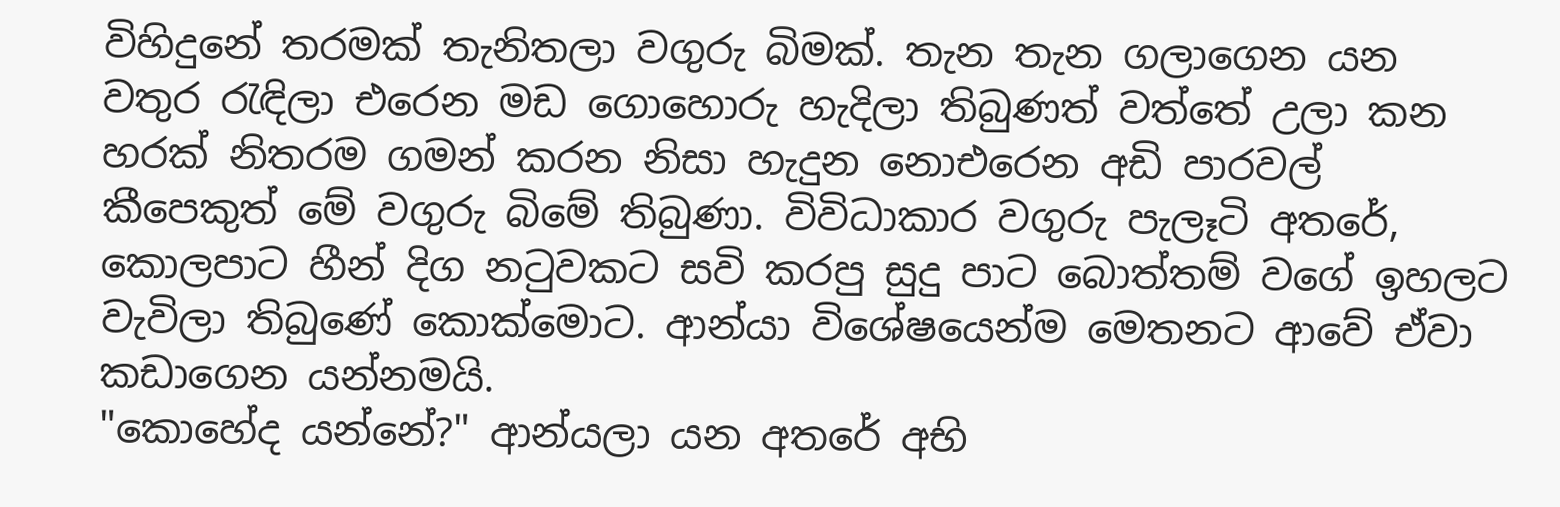විහිදුනේ තරමක් තැනිතලා වගුරු බිමක්. තැන තැන ගලාගෙන යන වතුර රැඳිලා එරෙන මඩ ගොහොරු හැදිලා තිබුණත් වත්තේ උලා කන හරක් නිතරම ගමන් කරන නිසා හැදුන නොඑරෙන අඩි පාරවල් කීපෙකුත් මේ වගුරු බිමේ තිබුණා. විවිධාකාර වගුරු පැලෑටි අතරේ, කොලපාට හීන් දිග නටුවකට සවි කරපු සුදු පාට බොත්තම් වගේ ඉහලට වැවිලා තිබුණේ කොක්මොට. ආන්යා විශේෂයෙන්ම මෙතනට ආවේ ඒවා කඩාගෙන යන්නමයි.
"කොහේද යන්නේ?" ආන්යලා යන අතරේ අභි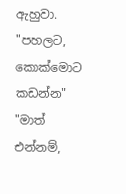ඇහුවා.
"පහලට, කොක්මොට කඩන්න"
"මාත් එන්නම්,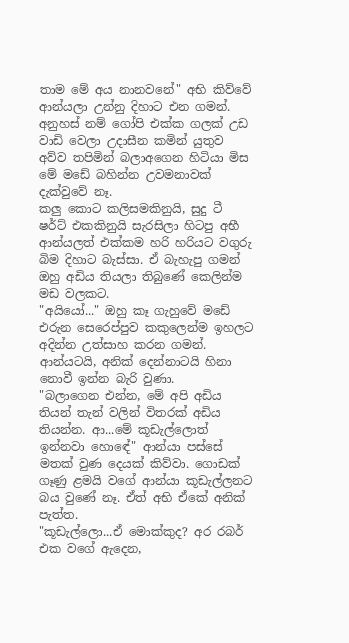තාම මේ අය නානවනේ" අභි කිව්වේ ආන්යලා උන්නු දිහාට එන ගමන්.
අනුහස් නම් ගෝපි එක්ක ගලක් උඩ වාඩි වෙලා උදාසීන කමින් යුතුව අව්ව තපිමින් බලාඅගෙන හිටියා මිස මේ මඩේ බහින්න උවමනාවක් දැක්වුවේ නෑ.
කලු කොට කලිසමකිනුයි, සුදු ටී ෂර්ට් එකකිනුයි සැරසිලා හිටපු අභී ආන්යලත් එක්කම හරි හරියට වගුරු බිම දිහාට බැස්සා. ඒ බැහැපු ගමන් ඔහු අඩිය තියලා තිබුණේ කෙලින්ම මඩ වලකට.
"අයියෝ..." ඔහු කෑ ගැහුවේ මඩේ එරුන සෙරෙප්පුව කකුලෙන්ම ඉහලට අදින්න උත්සාහ කරන ගමන්. ආන්යටයි, අනික් දෙන්නාටයි හිනා නොවී ඉන්න බැරි වුණා.
"බලාගෙන එන්න, මේ අපි අඩිය තියන් තැන් වලින් විතරක් අඩිය තියන්න. ආ...මේ කූඩැල්ලොත් ඉන්නවා හොඳේ" ආන්යා පස්සේ මතක් වුණ දෙයක් කිව්වා. ගොඩක් ගෑණු ළමයි වගේ ආන්යා කූඩැල්ලනට බය වුණේ නෑ. ඒත් අභි ඒකේ අනික් පැත්ත.
"කූඩැල්ලො...ඒ මොක්කුද? අර රබර් එක වගේ ඇදෙන,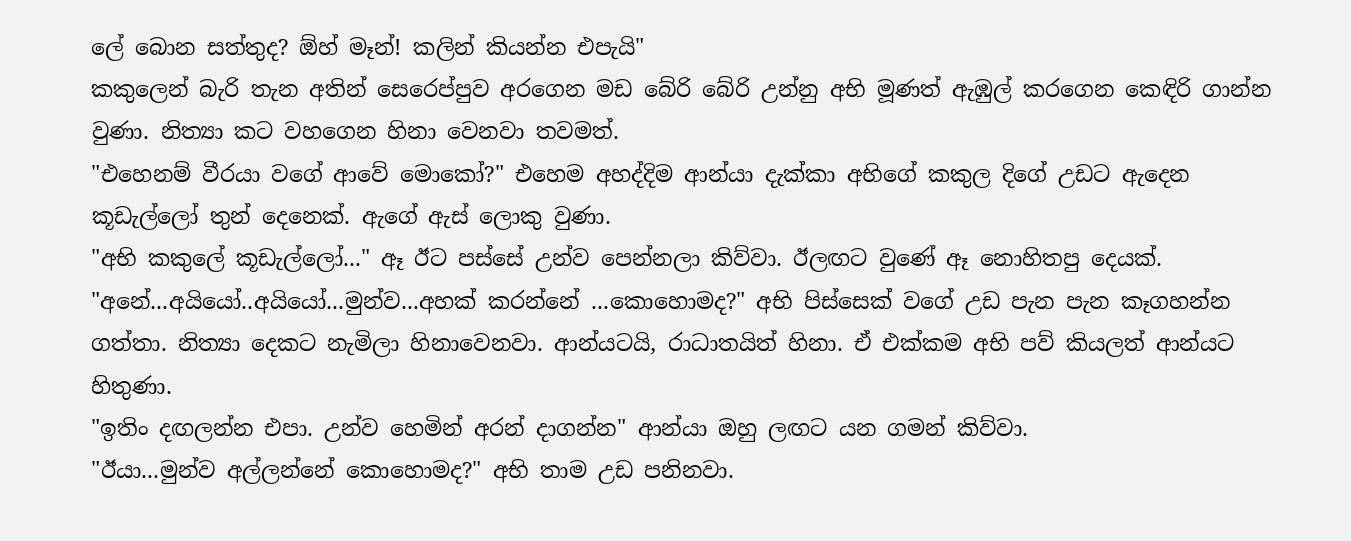ලේ බොන සත්තුද? ඕහ් මෑන්! කලින් කියන්න එපැයි"
කකුලෙන් බැරි තැන අතින් සෙරෙප්පුව අරගෙන මඩ බේරි බේරි උන්නු අභි මූණත් ඇඹුල් කරගෙන කෙඳිරි ගාන්න වුණා. නිත්‍යා කට වහගෙන හිනා වෙනවා තවමත්.
"එහෙනම් වීරයා වගේ ආවේ මොකෝ?" එහෙම අහද්දිම ආන්යා දැක්කා අභිගේ කකුල දිගේ උඩට ඇදෙන කූඩැල්ලෝ තුන් දෙනෙක්. ඇගේ ඇස් ලොකු වුණා.
"අභි කකුලේ කූඩැල්ලෝ..." ඈ ඊට පස්සේ උන්ව පෙන්නලා කිව්වා. ඊලඟට වුණේ ඈ නොහිතපු දෙයක්.
"අනේ...අයියෝ..අයියෝ...මුන්ව...අහක් කරන්නේ ...කොහොමද?" අභි පිස්සෙක් වගේ උඩ පැන පැන කෑගහන්න ගත්තා. නිත්‍යා දෙකට නැමිලා හිනාවෙනවා. ආන්යටයි, රාධාතයිත් හිනා. ඒ එක්කම අභි පව් කියලත් ආන්යට හිතුණා.
"ඉතිං දඟලන්න එපා. උන්ව හෙමින් අරන් දාගන්න" ආන්යා ඔහු ලඟට යන ගමන් කිව්වා.
"ඊයා...මුන්ව අල්ලන්නේ කොහොමද?" අභි තාම උඩ පනිනවා.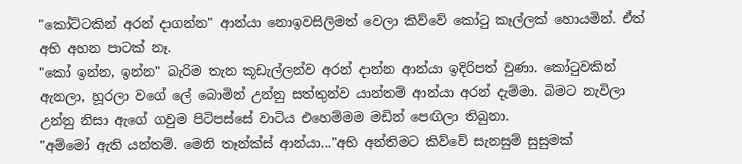"කෝට්ටකින් අරන් දාගන්න" ආන්යා නොඉවසිලිමත් වෙලා කිව්වේ කෝටු කෑල්ලක් හොයමින්. ඒත් අභි අහන පාටක් නෑ.
"කෝ ඉන්න, ඉන්න" බැරිම තැන කූඩැල්ලන්ව අරන් දාන්න ආන්යා ඉදිරිපත් වුණා. කෝටුවකින් ඇනලා, හූරලා වගේ ලේ බොමින් උන්නු සත්තුන්ව යාන්තම් ආන්යා අරන් දැම්මා. බිමට නැවිලා උන්නු නිසා ඇගේ ගවුම පිටිපස්සේ වාටිය එහෙම්මම මඩින් පෙඟිලා තිබුනා.
"අම්මෝ ඇති යන්තම්. මෙනි තෑන්ක්ස් ආන්යා..."අභි අන්තිමට කිව්වේ සැනසුම් සුසුමක්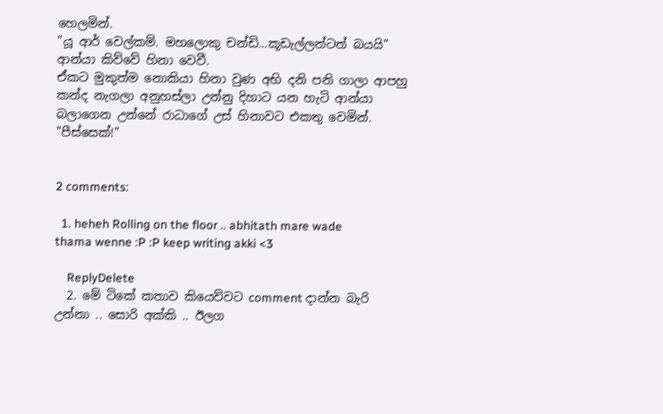හෙලමින්.
"යූ ආර් වෙල්කම්. මහලොකු චන්ඩි...කූඩැල්ලන්ටත් බයයි" ආන්යා කිව්වේ හිනා වෙවී.
ඒකට මුකුත්ම නොකියා හිනා වුණ අභි දනි පනි ගාලා ආපහු කන්ද නැගලා අනුහස්ලා උන්නු දිහාට යන හැටි ආන්යා බලාගෙන උන්නේ රාධාගේ උස් හිනාවට එකතු වෙමින්.
"පීස්සෙක්!"


2 comments:

  1. heheh Rolling on the floor .. abhitath mare wade thama wenne :P :P keep writing akki <3

    ReplyDelete
  2. මේ ටිකේ කතාව කියෙව්වට comment දාන්න බැරි උන්නා .. සොරි අක්කි .. ඊලග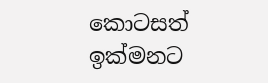කොටසත් ඉක්මනට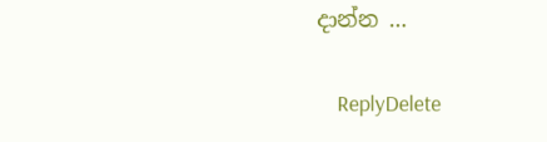දාන්න ...

    ReplyDelete